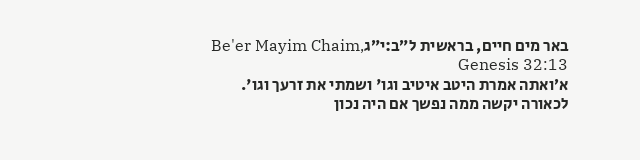באר מים חיים, בראשית ל״ב:י״גBe'er Mayim Chaim, Genesis 32:13
א׳ואתה אמרת היטב איטיב וגו' ושמתי את זרעך וגו'. לכאורה יקשה ממה נפשך אם היה נכון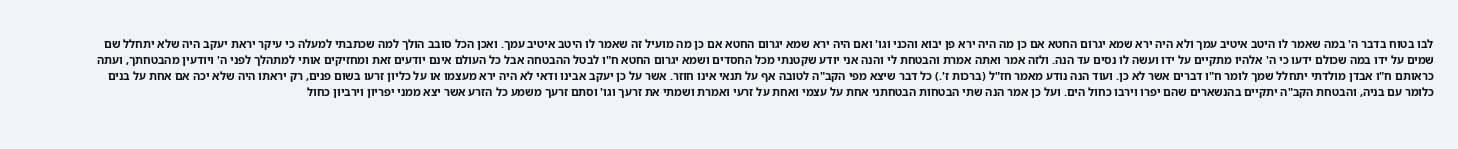לבו בטוח בדבר ה' במה שאמר לו היטב איטיב עמך ולא היה ירא שמא יגרום החטא אם כן מה היה ירא פן יבוא והכני וגו' ואם היה ירא שמא יגרום החטא אם כן מה מועיל זה שאמר לו היטב איטיב עמך. ואכן הכל סובב הולך למה שכתבתי למעלה כי עיקר יראת יעקב היה שלא יתחלל שם שמים על ידו במה שכולם ידעו כי ה' אלהיו מתקיים על ידו ועשה לו נסים עד הנה. ולזה אמר ואתה אמרת והבטחת לי והנה אני יודע שקטנתי מכל החסדים ושמא יגרום החטא ח"ו לבטל ההבטחה אבל כל העולם אינם יודעים זאת ומחזיקים אותי למתהלך לפני ה' ויודעין מהבטחתך, ועתה כראותם ח"ו אבדן מולדתי יתחלל שמך לומר ח"ו דברים אשר לא כן. ועוד הנה נודע מאמר חז"ל (ברכות ז'.) כל דבר שיצא מפי הקב"ה לטובה אף על תנאי אינו חוזר. אשר על כן יעקב אבינו ודאי לא היה ירא מעצמו או על כליון זרעו בשום פנים, רק יראתו היה שלא יכה אם אחת על בנים כלומר עם בניה, והבטחת הקב"ה יתקיים בהנשארים שהם יפרו וירבו כחול הים. ועל כן אמר הנה שתי הבטחות הבטחתני אחת על עצמי ואחת על זרעי ואמרת ושמתי את זרעך וגו' וסתם זרעך משמע כל הזרע אשר יצא ממני יפריון וירביון כחול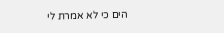הים כי לא אמרת לי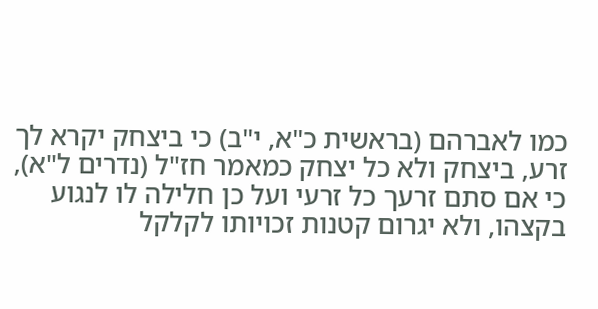כמו לאברהם (בראשית כ"א, י"ב) כי ביצחק יקרא לך זרע, ביצחק ולא כל יצחק כמאמר חז"ל (נדרים ל"א), כי אם סתם זרעך כל זרעי ועל כן חלילה לו לנגוע בקצהו, ולא יגרום קטנות זכויותו לקלקל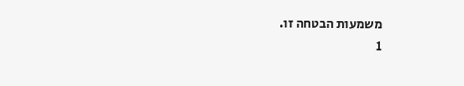משמעות הבטחה זו.
1